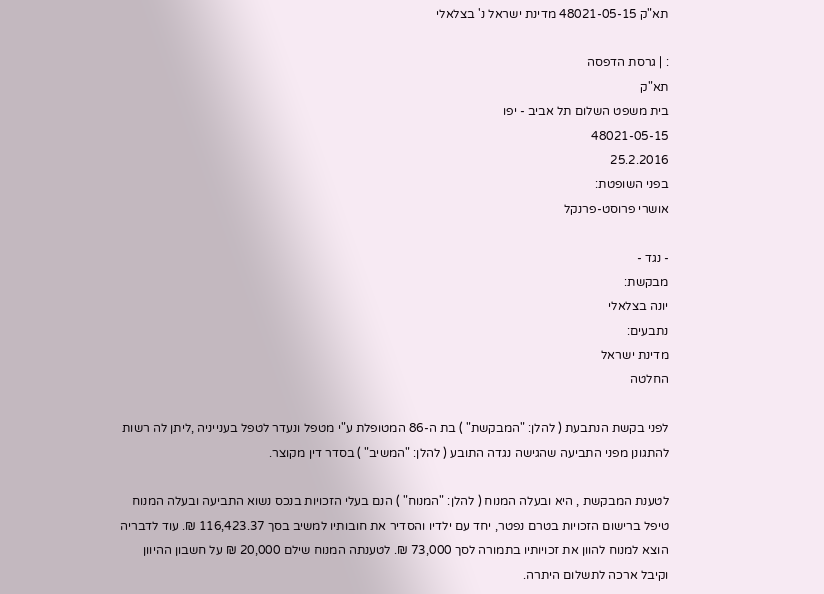תא"ק 48021-05-15 מדינת ישראל נ' בצלאלי

: | גרסת הדפסה
תא"ק
בית משפט השלום תל אביב - יפו
48021-05-15
25.2.2016
בפני השופטת:
אושרי פרוסט-פרנקל

- נגד -
מבקשת:
יונה בצלאלי
נתבעים:
מדינת ישראל
החלטה

לפני בקשת הנתבעת ( להלן: "המבקשת" ) בת ה-86 המטופלת ע"י מטפל ונעדר לטפל בענייניה ,ליתן לה רשות להתגונן מפני התביעה שהגישה נגדה התובע ( להלן: "המשיב" ) בסדר דין מקוצר.

לטענת המבקשת , היא ובעלה המנוח ( להלן: "המנוח" ) הנם בעלי הזכויות בנכס נשוא התביעה ובעלה המנוח טיפל ברישום הזכויות בטרם נפטר, יחד עם ילדיו והסדיר את חובותיו למשיב בסך 116,423.37 ₪. עוד לדבריה הוצא למנוח להוון את זכויותיו בתמורה לסך 73,000 ₪. לטענתה המנוח שילם 20,000 ₪ על חשבון ההיוון וקיבל ארכה לתשלום היתרה.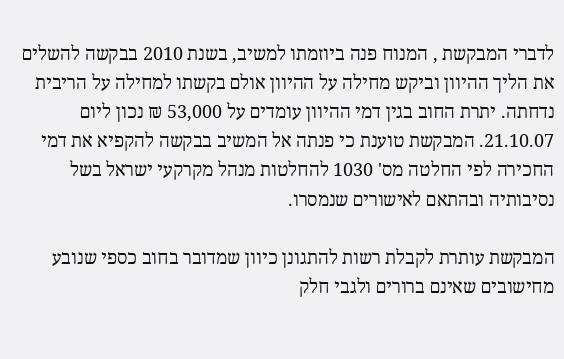לדברי המבקשת , המנוח פנה ביוזמתו למשיב, בשנת 2010 בבקשה להשלים את הליך ההיוון וביקש מחילה על ההיוון אולם בקשתו למחילה על הריבית נדחתה. יתרת החוב בגין דמי ההיוון עומדים על 53,000 ₪ נכון ליום 21.10.07. המבקשת טוענת כי פנתה אל המשיב בבקשה להקפיא את דמי החכירה לפי החלטה מס' 1030 להחלטות מנהל מקרקעי ישראל בשל נסיבותיה ובהתאם לאישורים שנמסרו.

המבקשת עותרת לקבלת רשות להתגונן כיוון שמדובר בחוב כספי שנובע מחישובים שאינם ברורים ולגבי חלק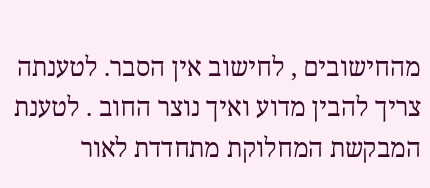מהחישובים , לחישוב אין הסבר. לטענתה צריך להבין מדוע ואיך נוצר החוב . לטענת המבקשת המחלוקת מתחדדת לאור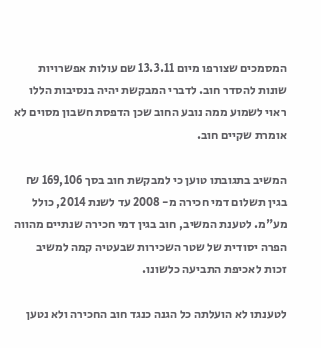המסמכים שצורפו מיום 13.3.11 שם עולות אפשרויות שונות להסדר חוב. לדברי המבקשת יהיה בנסיבות הללו ראוי לשמוע ממה נובע החוב שכן הדפסת חשבון מסוים לא אומרת שקיים חוב.

המשיב בתגובתו טוען כי למבקשת חוב בסך 169,106 ₪ בגין תשלום דמי חכירה מ- 2008 עד לשנת 2014, כולל מע"מ. לטענת המשיב, חוב בגין דמי חכירה שנתיים מהווה הפרה יסודית של שטר השכירות שבעטיה קמה למשיב זכות לאכיפת התביעה כלשונו.

לטענתו לא הועלתה כל הגנה כנגד חוב החכירה ולא נטען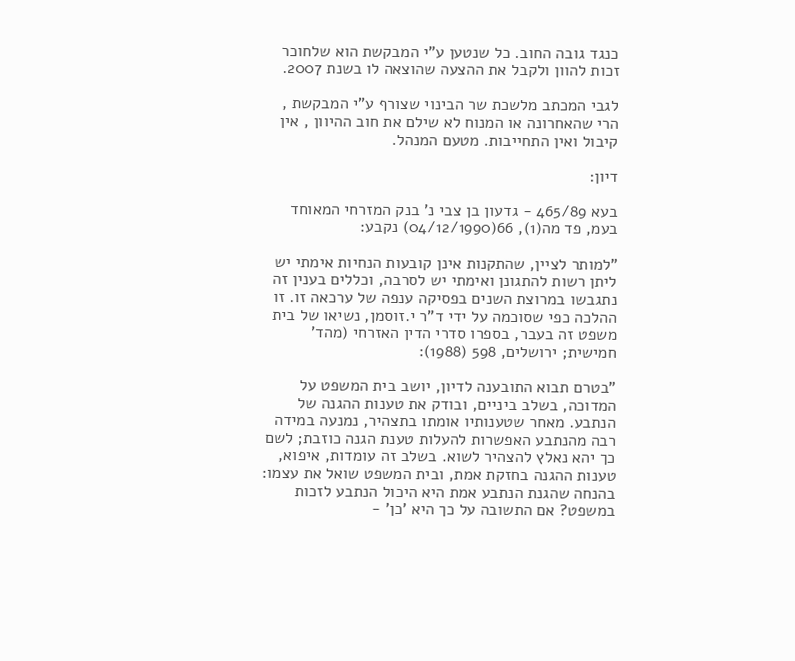כנגד גובה החוב. כל שנטען ע"י המבקשת הוא שלחוכר זכות להוון ולקבל את ההצעה שהוצאה לו בשנת 2007.

לגבי המכתב מלשכת שר הבינוי שצורף ע"י המבקשת , הרי שהאחרונה או המנוח לא שילם את חוב ההיוון , אין קיבול ואין התחייבות. מטעם המנהל.

דיון:

בעא 465/89 - גדעון בן צבי נ' בנק המזרחי המאוחד בעמ, פד מה(1), 66(04/12/1990) נקבע:

"למותר לציין, שהתקנות אינן קובעות הנחיות אימתי יש ליתן רשות להתגונן ואימתי יש לסרבה, וכללים בענין זה נתגבשו במרוצת השנים בפסיקה ענפה של ערכאה זו. זו ההלכה כפי שסוכמה על ידי ד"ר י.זוסמן, נשיאו של בית משפט זה בעבר, בספרו סדרי הדין האזרחי (מהד' חמישית; ירושלים, 598 (1988):

"בטרם תבוא התובענה לדיון, יושב בית המשפט על המדוכה, בשלב ביניים, ובודק את טענות ההגנה של הנתבע. מאחר שטענותיו אומתו בתצהיר, נמנעה במידה רבה מהנתבע האפשרות להעלות טענת הגנה כוזבת; לשם כך יהא נאלץ להצהיר לשוא. בשלב זה עומדות, איפוא, טענות ההגנה בחזקת אמת, ובית המשפט שואל את עצמו: בהנחה שהגנת הנתבע אמת היא היכול הנתבע לזכות במשפט? אם התשובה על כך היא 'כן' -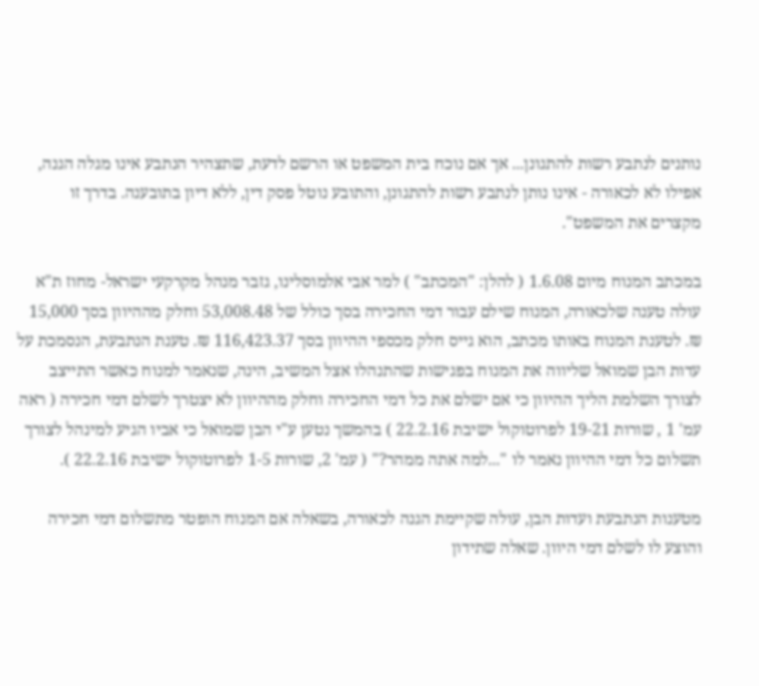נותנים לנתבע רשות להתגונן... אך אם נוכח בית המשפט או הרשם לדעת, שתצהיר הנתבע אינו מגלה הגנה, אפילו לא לכאורה - אינו נותן לנתבע רשות להתגונן, והתובע נוטל פסק דין, ללא דיון בתובענה. בדרך זו מקצרים את המשפט".

במכתב המנוח מיום 1.6.08 ( להלן: "המכתב" ) למר אבי אלמוסלינו, גזבר מנהל מקרקעי ישראל- מחוז ת"א עולה טענה שלכאורה, המנוח שילם עבור דמי החכירה בסך כולל של 53,008.48 וחלק מההיוון בסך 15,000 ₪. לטענת המנוח באותו מכתב, הוא גייס חלק מכספי ההיוון בסך 116,423.37 ₪. טענת הנתבעת, הנסמכת על עדות הבן שמואל שליווה את המנוח בפגישות שהתנהלו אצל המשיב, הינה, שנאמר למנוח כאשר התייצב לצורך השלמת הליך ההיוון כי אם ישלם את כל דמי החכירה וחלק מההיוון לא יצטרך לשלם דמי חכירה ( ראה עמ' 1 , שורות 19-21 לפרוטוקול ישיבת 22.2.16 ) בהמשך נטען ע"י הבן שמואל כי אביו הגיע למינהל לצורך תשלום כל דמי ההיוון נאמר לו "...למה אתה ממהר?" ( עמ' 2, שורות 1-5 לפרוטוקול ישיבת 22.2.16 ).

מטענות הנתבעת ועדות הבן, עולה שקיימת הגנה לכאורה, בשאלה אם המנוח הופטר מתשלום דמי חכירה והוצע לו לשלם דמי היוון. שאלה שתידון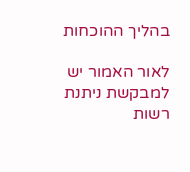בהליך ההוכחות

לאור האמור יש למבקשת ניתנת רשות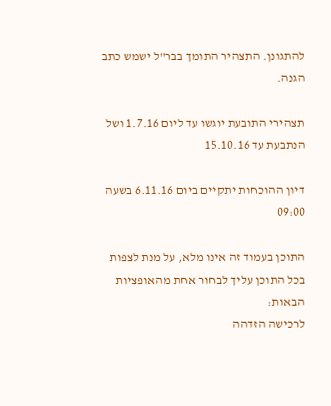להתגונן. התצהיר התומך בבר"ל ישמש כתב הגנה.

תצהירי התובעת יוגשו עד ליום 1.7.16 ושל הנתבעת עד 15.10.16

דיון ההוכחות יתקיים ביום 6.11.16 בשעה 09:00

התוכן בעמוד זה אינו מלא, על מנת לצפות בכל התוכן עליך לבחור אחת מהאופציות הבאות:
לרכישה הזדהה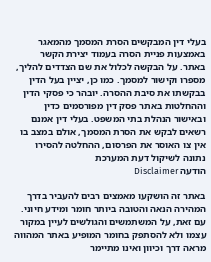בעלי דין המבקשים הסרת המסמך מהמאגר באמצעות פניית הסרה בעמוד יצירת הקשר באתר. על הבקשה לכלול את שם הצדדים להליך, מספרו וקישור למסמך. כמו כן, יציין בעל הדין בבקשתו את סיבת ההסרה. יובהר כי פסקי הדין וההחלטות באתר פסק דין מפורסמים כדין ובאישור הנהלת בתי המשפט. בעלי דין אמנם רשאים לבקש את הסרת המסמך, אולם במצב בו אין צו האוסר את הפרסום, ההחלטה להסירו נתונה לשיקול דעת המערכת
הודעה Disclaimer

באתר זה הושקעו מאמצים רבים להעביר בדרך המהירה הנאה והטובה ביותר חומר ומידע חיוני. עם זאת, על המשתמשים והגולשים לעיין במקור עצמו ולא להסתפק בחומר המופיע באתר המהווה מראה דרך וכיוון ואינו מתיימר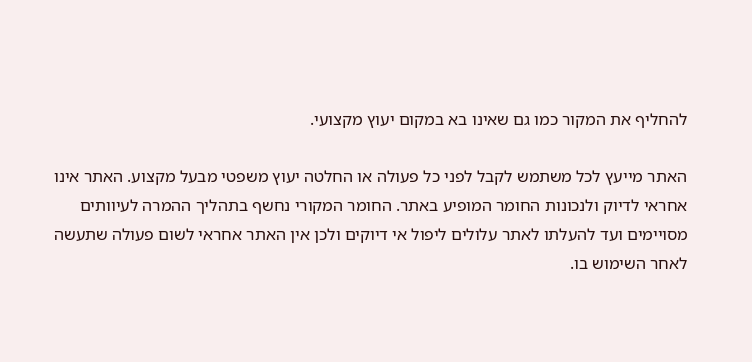להחליף את המקור כמו גם שאינו בא במקום יעוץ מקצועי.

האתר מייעץ לכל משתמש לקבל לפני כל פעולה או החלטה יעוץ משפטי מבעל מקצוע. האתר אינו אחראי לדיוק ולנכונות החומר המופיע באתר. החומר המקורי נחשף בתהליך ההמרה לעיוותים מסויימים ועד להעלתו לאתר עלולים ליפול אי דיוקים ולכן אין האתר אחראי לשום פעולה שתעשה לאחר השימוש בו.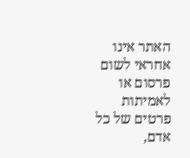האתר אינו אחראי לשום פרסום או לאמיתות פרטים של כל אדם,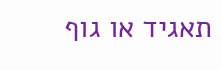תאגיד או גוף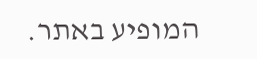המופיע באתר.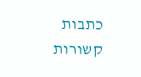כתבות קשורות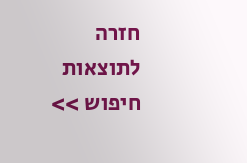חזרה לתוצאות חיפוש >>